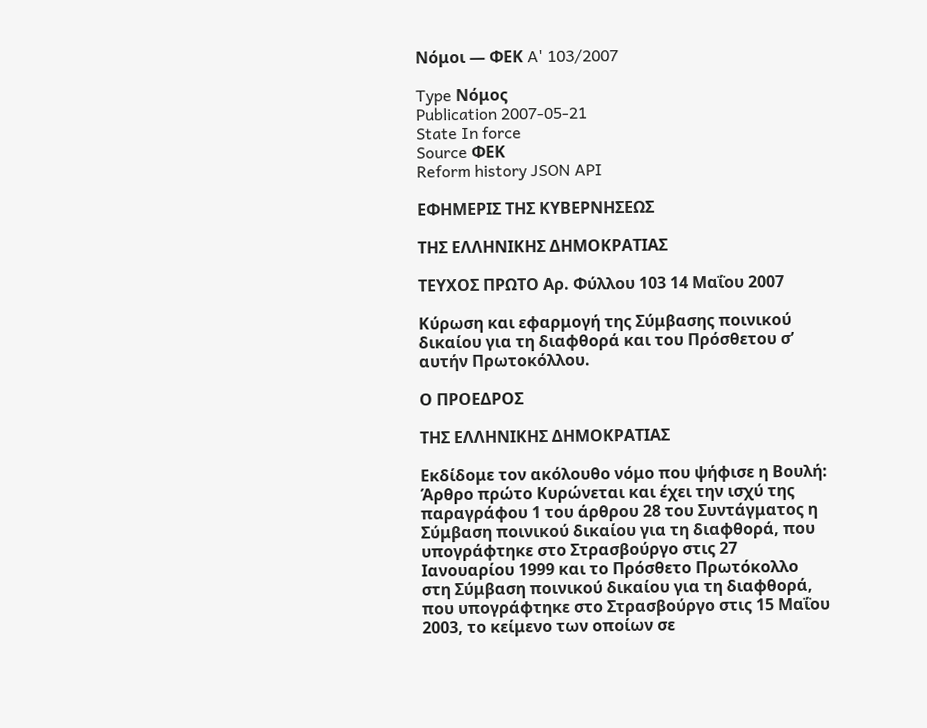Νόμοι — ΦΕΚ A' 103/2007

Type Νόμος
Publication 2007-05-21
State In force
Source ΦΕΚ
Reform history JSON API

ΕΦΗΜΕΡΙΣ ΤΗΣ ΚΥΒΕΡΝΗΣΕΩΣ

ΤΗΣ ΕΛΛΗΝΙΚΗΣ ΔΗΜΟΚΡΑΤΙΑΣ

ΤΕΥΧΟΣ ΠΡΩΤΟ Αρ. Φύλλου 103 14 Μαΐου 2007

Κύρωση και εφαρμογή της Σύμβασης ποινικού δικαίου για τη διαφθορά και του Πρόσθετου σ’ αυτήν Πρωτοκόλλου.

Ο ΠΡΟΕΔΡΟΣ

ΤΗΣ ΕΛΛΗΝΙΚΗΣ ΔΗΜΟΚΡΑΤΙΑΣ

Εκδίδομε τον ακόλουθο νόμο που ψήφισε η Βουλή: Άρθρο πρώτο Κυρώνεται και έχει την ισχύ της παραγράφου 1 του άρθρου 28 του Συντάγματος η Σύμβαση ποινικού δικαίου για τη διαφθορά, που υπογράφτηκε στο Στρασβούργο στις 27 Ιανουαρίου 1999 και το Πρόσθετο Πρωτόκολλο στη Σύμβαση ποινικού δικαίου για τη διαφθορά, που υπογράφτηκε στο Στρασβούργο στις 15 Μαΐου 2003, το κείμενο των οποίων σε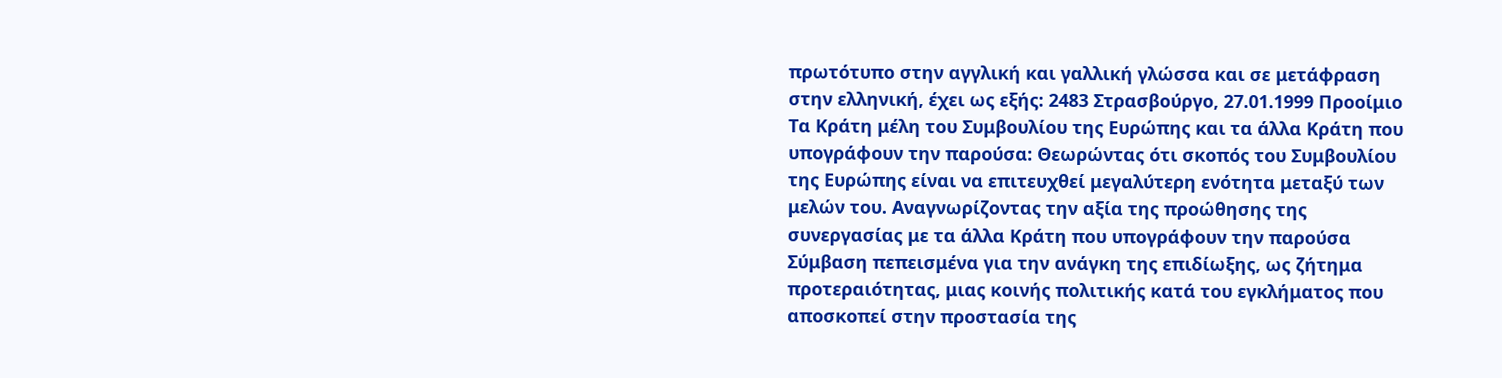πρωτότυπο στην αγγλική και γαλλική γλώσσα και σε μετάφραση στην ελληνική, έχει ως εξής: 2483 Στρασβούργο, 27.01.1999 Προοίμιο Τα Κράτη μέλη του Συμβουλίου της Ευρώπης και τα άλλα Κράτη που υπογράφουν την παρούσα: Θεωρώντας ότι σκοπός του Συμβουλίου της Ευρώπης είναι να επιτευχθεί μεγαλύτερη ενότητα μεταξύ των μελών του. Αναγνωρίζοντας την αξία της προώθησης της συνεργασίας με τα άλλα Κράτη που υπογράφουν την παρούσα Σύμβαση πεπεισμένα για την ανάγκη της επιδίωξης, ως ζήτημα προτεραιότητας, μιας κοινής πολιτικής κατά του εγκλήματος που αποσκοπεί στην προστασία της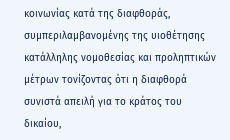κοινωνίας κατά της διαφθοράς, συμπεριλαμβανομένης της υιοθέτησης κατάλληλης νομοθεσίας και προληπτικών μέτρων τονίζοντας ότι η διαφθορά συνιστά απειλή για το κράτος του δικαίου,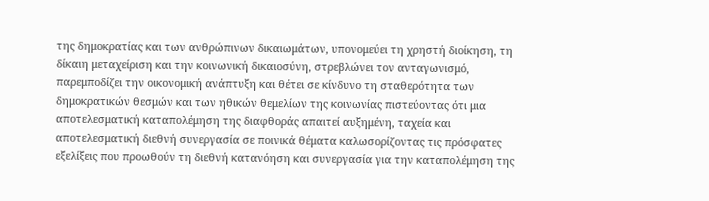της δημοκρατίας και των ανθρώπινων δικαιωμάτων, υπονομεύει τη χρηστή διοίκηση, τη δίκαιη μεταχείριση και την κοινωνική δικαιοσύνη, στρεβλώνει τον ανταγωνισμό, παρεμποδίζει την οικονομική ανάπτυξη και θέτει σε κίνδυνο τη σταθερότητα των δημοκρατικών θεσμών και των ηθικών θεμελίων της κοινωνίας πιστεύοντας ότι μια αποτελεσματική καταπολέμηση της διαφθοράς απαιτεί αυξημένη, ταχεία και αποτελεσματική διεθνή συνεργασία σε ποινικά θέματα καλωσορίζοντας τις πρόσφατες εξελίξεις που προωθούν τη διεθνή κατανόηση και συνεργασία για την καταπολέμηση της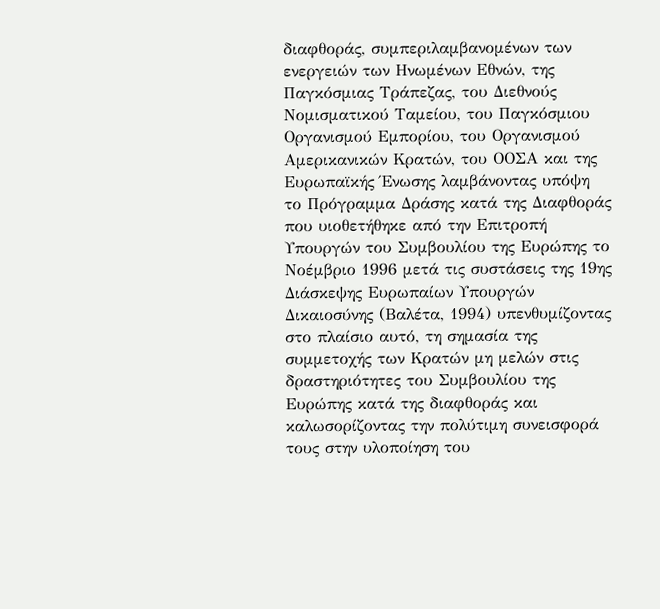διαφθοράς, συμπεριλαμβανομένων των ενεργειών των Ηνωμένων Εθνών, της Παγκόσμιας Τράπεζας, του Διεθνούς Νομισματικού Ταμείου, του Παγκόσμιου Οργανισμού Εμπορίου, του Οργανισμού Αμερικανικών Κρατών, του ΟΟΣΑ και της Ευρωπαϊκής Ένωσης λαμβάνοντας υπόψη το Πρόγραμμα Δράσης κατά της Διαφθοράς που υιοθετήθηκε από την Επιτροπή Υπουργών του Συμβουλίου της Ευρώπης το Νοέμβριο 1996 μετά τις συστάσεις της 19ης Διάσκεψης Ευρωπαίων Υπουργών Δικαιοσύνης (Βαλέτα, 1994) υπενθυμίζοντας στο πλαίσιο αυτό, τη σημασία της συμμετοχής των Κρατών μη μελών στις δραστηριότητες του Συμβουλίου της Ευρώπης κατά της διαφθοράς και καλωσορίζοντας την πολύτιμη συνεισφορά τους στην υλοποίηση του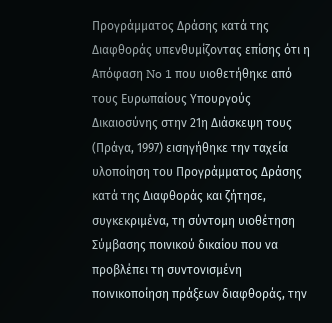Προγράμματος Δράσης κατά της Διαφθοράς υπενθυμίζοντας επίσης ότι η Απόφαση No 1 που υιοθετήθηκε από τους Ευρωπαίους Υπουργούς Δικαιοσύνης στην 21η Διάσκεψη τους (Πράγα, 1997) εισηγήθηκε την ταχεία υλοποίηση του Προγράμματος Δράσης κατά της Διαφθοράς και ζήτησε, συγκεκριμένα, τη σύντομη υιοθέτηση Σύμβασης ποινικού δικαίου που να προβλέπει τη συντονισμένη ποινικοποίηση πράξεων διαφθοράς, την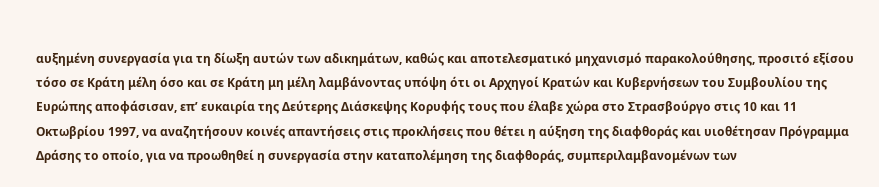αυξημένη συνεργασία για τη δίωξη αυτών των αδικημάτων, καθώς και αποτελεσματικό μηχανισμό παρακολούθησης, προσιτό εξίσου τόσο σε Κράτη μέλη όσο και σε Κράτη μη μέλη λαμβάνοντας υπόψη ότι οι Αρχηγοί Κρατών και Κυβερνήσεων του Συμβουλίου της Ευρώπης αποφάσισαν, επ’ ευκαιρία της Δεύτερης Διάσκεψης Κορυφής τους που έλαβε χώρα στο Στρασβούργο στις 10 και 11 Οκτωβρίου 1997, να αναζητήσουν κοινές απαντήσεις στις προκλήσεις που θέτει η αύξηση της διαφθοράς και υιοθέτησαν Πρόγραμμα Δράσης το οποίο, για να προωθηθεί η συνεργασία στην καταπολέμηση της διαφθοράς, συμπεριλαμβανομένων των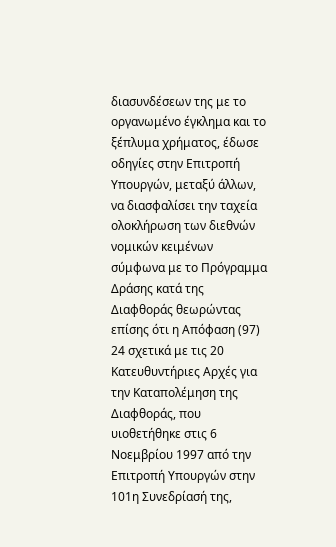διασυνδέσεων της με το οργανωμένο έγκλημα και το ξέπλυμα χρήματος, έδωσε οδηγίες στην Επιτροπή Υπουργών, μεταξύ άλλων, να διασφαλίσει την ταχεία ολοκλήρωση των διεθνών νομικών κειμένων σύμφωνα με το Πρόγραμμα Δράσης κατά της Διαφθοράς θεωρώντας επίσης ότι η Απόφαση (97) 24 σχετικά με τις 20 Κατευθυντήριες Αρχές για την Καταπολέμηση της Διαφθοράς, που υιοθετήθηκε στις 6 Νοεμβρίου 1997 από την Επιτροπή Υπουργών στην 101η Συνεδρίασή της,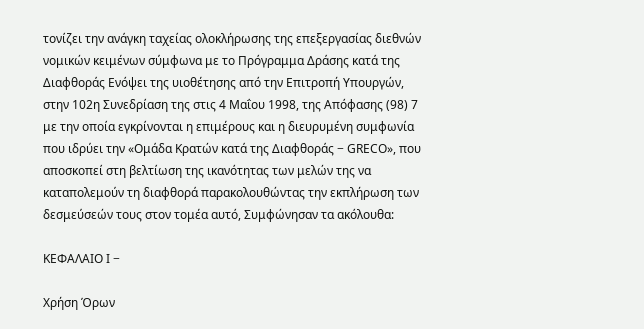τονίζει την ανάγκη ταχείας ολοκλήρωσης της επεξεργασίας διεθνών νομικών κειμένων σύμφωνα με το Πρόγραμμα Δράσης κατά της Διαφθοράς Ενόψει της υιοθέτησης από την Επιτροπή Υπουργών, στην 102η Συνεδρίαση της στις 4 Μαΐου 1998, της Απόφασης (98) 7 με την οποία εγκρίνονται η επιμέρους και η διευρυμένη συμφωνία που ιδρύει την «Ομάδα Κρατών κατά της Διαφθοράς − GRECO», που αποσκοπεί στη βελτίωση της ικανότητας των μελών της να καταπολεμούν τη διαφθορά παρακολουθώντας την εκπλήρωση των δεσμεύσεών τους στον τομέα αυτό, Συμφώνησαν τα ακόλουθα:

ΚΕΦΑΛΑΙΟ Ι −

Χρήση Όρων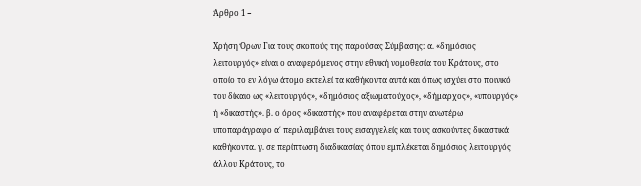Άρθρο 1 −

Χρήση Όρων Για τους σκοπούς της παρούσας Σύμβασης: α. «δημόσιος λειτουργός» είναι ο αναφερόμενος στην εθνική νομοθεσία του Κράτους, στο οποίο το εν λόγω άτομο εκτελεί τα καθήκοντα αυτά και όπως ισχύει στο ποινικό του δίκαιο ως «λειτουργός», «δημόσιος αξιωματούχος», «δήμαρχος», «υπουργός» ή «δικαστής». β. ο όρος «δικαστής» που αναφέρεται στην ανωτέρω υποπαράγραφο α΄ περιλαμβάνει τους εισαγγελείς και τους ασκούντες δικαστικά καθήκοντα. γ. σε περίπτωση διαδικασίας όπου εμπλέκεται δημόσιος λειτουργός άλλου Κράτους, το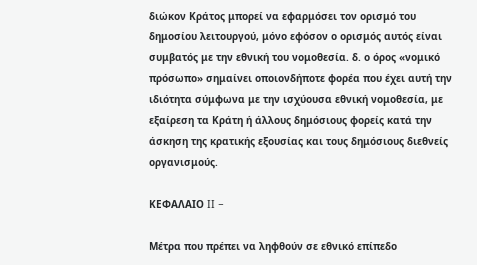διώκον Κράτος μπορεί να εφαρμόσει τον ορισμό του δημοσίου λειτουργού, μόνο εφόσον ο ορισμός αυτός είναι συμβατός με την εθνική του νομοθεσία. δ. ο όρος «νομικό πρόσωπο» σημαίνει οποιονδήποτε φορέα που έχει αυτή την ιδιότητα σύμφωνα με την ισχύουσα εθνική νομοθεσία, με εξαίρεση τα Κράτη ή άλλους δημόσιους φορείς κατά την άσκηση της κρατικής εξουσίας και τους δημόσιους διεθνείς οργανισμούς.

ΚΕΦΑΛΑΙΟ II −

Μέτρα που πρέπει να ληφθούν σε εθνικό επίπεδο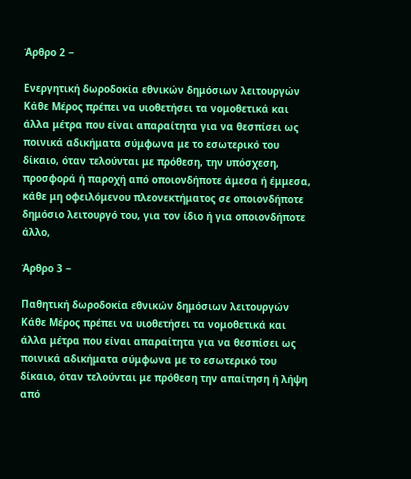Άρθρο 2 −

Ενεργητική δωροδοκία εθνικών δημόσιων λειτουργών Κάθε Μέρος πρέπει να υιοθετήσει τα νομοθετικά και άλλα μέτρα που είναι απαραίτητα για να θεσπίσει ως ποινικά αδικήματα σύμφωνα με το εσωτερικό του δίκαιο, όταν τελούνται με πρόθεση, την υπόσχεση, προσφορά ή παροχή από οποιονδήποτε άμεσα ή έμμεσα, κάθε μη οφειλόμενου πλεονεκτήματος σε οποιονδήποτε δημόσιο λειτουργό του, για τον ίδιο ή για οποιονδήποτε άλλο,

Άρθρο 3 −

Παθητική δωροδοκία εθνικών δημόσιων λειτουργών Κάθε Μέρος πρέπει να υιοθετήσει τα νομοθετικά και άλλα μέτρα που είναι απαραίτητα για να θεσπίσει ως ποινικά αδικήματα σύμφωνα με το εσωτερικό του δίκαιο, όταν τελούνται με πρόθεση την απαίτηση ή λήψη από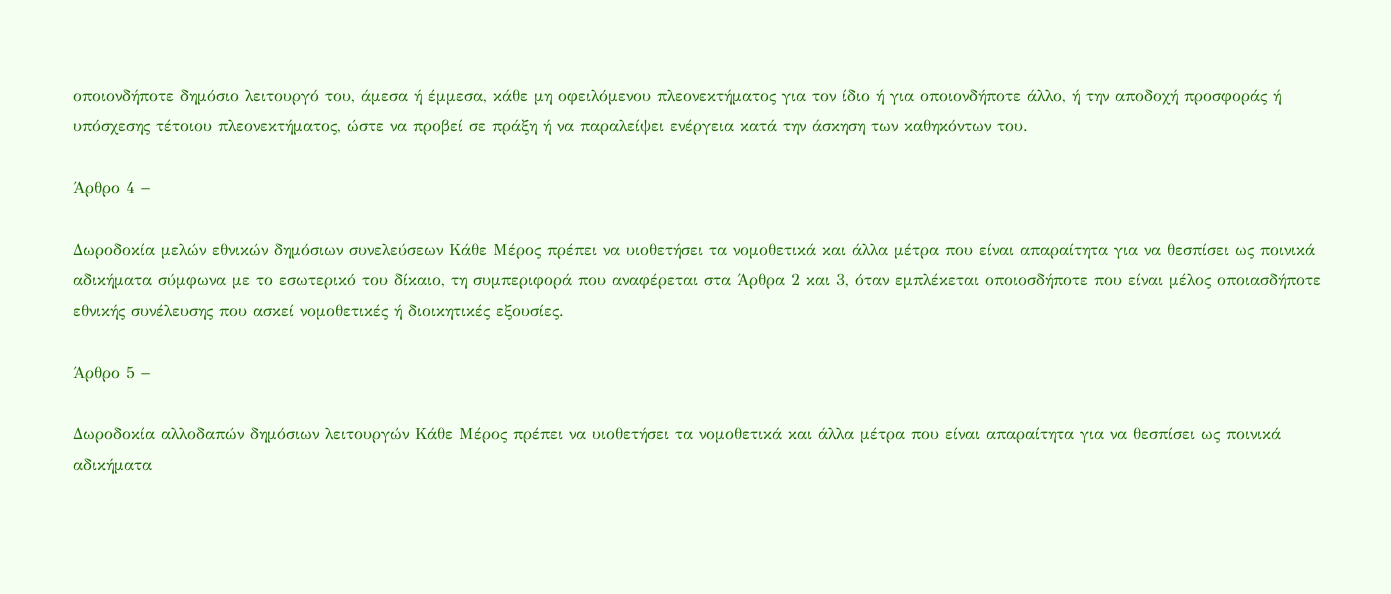οποιονδήποτε δημόσιο λειτουργό του, άμεσα ή έμμεσα, κάθε μη οφειλόμενου πλεονεκτήματος για τον ίδιο ή για οποιονδήποτε άλλο, ή την αποδοχή προσφοράς ή υπόσχεσης τέτοιου πλεονεκτήματος, ώστε να προβεί σε πράξη ή να παραλείψει ενέργεια κατά την άσκηση των καθηκόντων του.

Άρθρο 4 −

Δωροδοκία μελών εθνικών δημόσιων συνελεύσεων Κάθε Μέρος πρέπει να υιοθετήσει τα νομοθετικά και άλλα μέτρα που είναι απαραίτητα για να θεσπίσει ως ποινικά αδικήματα σύμφωνα με το εσωτερικό του δίκαιο, τη συμπεριφορά που αναφέρεται στα Άρθρα 2 και 3, όταν εμπλέκεται οποιοσδήποτε που είναι μέλος οποιασδήποτε εθνικής συνέλευσης που ασκεί νομοθετικές ή διοικητικές εξουσίες.

Άρθρο 5 −

Δωροδοκία αλλοδαπών δημόσιων λειτουργών Κάθε Μέρος πρέπει να υιοθετήσει τα νομοθετικά και άλλα μέτρα που είναι απαραίτητα για να θεσπίσει ως ποινικά αδικήματα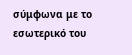σύμφωνα με το εσωτερικό του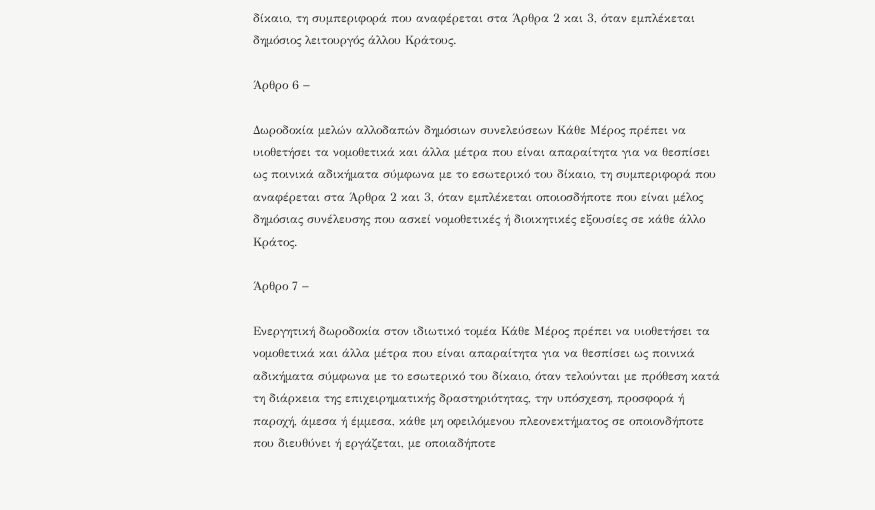δίκαιο, τη συμπεριφορά που αναφέρεται στα Άρθρα 2 και 3, όταν εμπλέκεται δημόσιος λειτουργός άλλου Κράτους.

Άρθρο 6 −

Δωροδοκία μελών αλλοδαπών δημόσιων συνελεύσεων Κάθε Μέρος πρέπει να υιοθετήσει τα νομοθετικά και άλλα μέτρα που είναι απαραίτητα για να θεσπίσει ως ποινικά αδικήματα σύμφωνα με το εσωτερικό του δίκαιο, τη συμπεριφορά που αναφέρεται στα Άρθρα 2 και 3, όταν εμπλέκεται οποιοσδήποτε που είναι μέλος δημόσιας συνέλευσης που ασκεί νομοθετικές ή διοικητικές εξουσίες σε κάθε άλλο Κράτος.

Άρθρο 7 −

Ενεργητική δωροδοκία στον ιδιωτικό τομέα Κάθε Μέρος πρέπει να υιοθετήσει τα νομοθετικά και άλλα μέτρα που είναι απαραίτητα για να θεσπίσει ως ποινικά αδικήματα σύμφωνα με το εσωτερικό του δίκαιο, όταν τελούνται με πρόθεση κατά τη διάρκεια της επιχειρηματικής δραστηριότητας, την υπόσχεση, προσφορά ή παροχή, άμεσα ή έμμεσα, κάθε μη οφειλόμενου πλεονεκτήματος σε οποιονδήποτε που διευθύνει ή εργάζεται, με οποιαδήποτε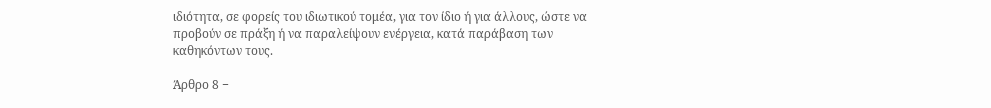ιδιότητα, σε φορείς του ιδιωτικού τομέα, για τον ίδιο ή για άλλους, ώστε να προβούν σε πράξη ή να παραλείψουν ενέργεια, κατά παράβαση των καθηκόντων τους.

Άρθρο 8 −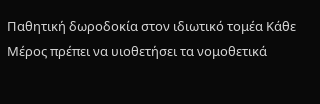Παθητική δωροδοκία στον ιδιωτικό τομέα Κάθε Μέρος πρέπει να υιοθετήσει τα νομοθετικά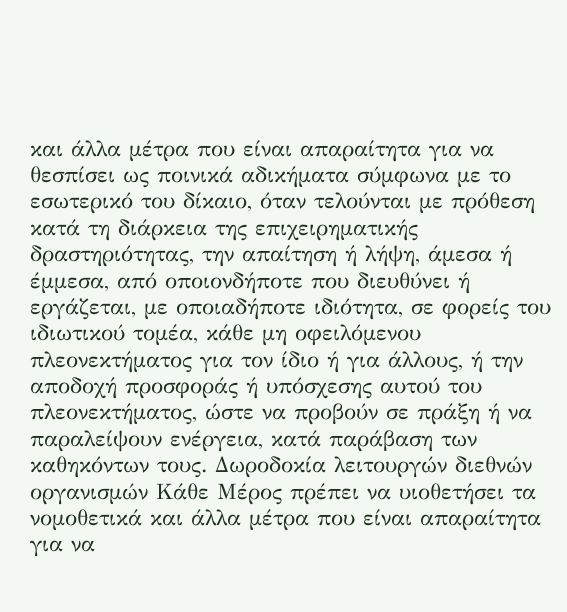και άλλα μέτρα που είναι απαραίτητα για να θεσπίσει ως ποινικά αδικήματα σύμφωνα με το εσωτερικό του δίκαιο, όταν τελούνται με πρόθεση κατά τη διάρκεια της επιχειρηματικής δραστηριότητας, την απαίτηση ή λήψη, άμεσα ή έμμεσα, από οποιονδήποτε που διευθύνει ή εργάζεται, με οποιαδήποτε ιδιότητα, σε φορείς του ιδιωτικού τομέα, κάθε μη οφειλόμενου πλεονεκτήματος για τον ίδιο ή για άλλους, ή την αποδοχή προσφοράς ή υπόσχεσης αυτού του πλεονεκτήματος, ώστε να προβούν σε πράξη ή να παραλείψουν ενέργεια, κατά παράβαση των καθηκόντων τους. Δωροδοκία λειτουργών διεθνών οργανισμών Κάθε Μέρος πρέπει να υιοθετήσει τα νομοθετικά και άλλα μέτρα που είναι απαραίτητα για να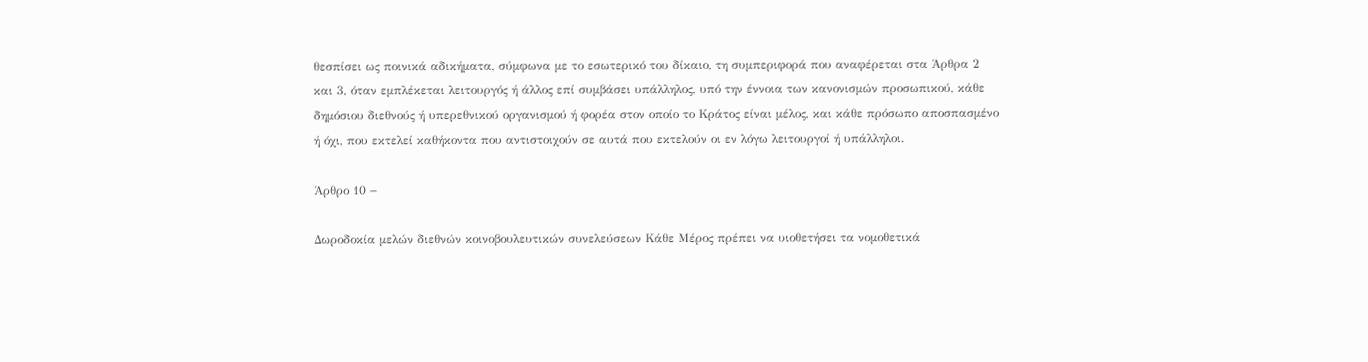θεσπίσει ως ποινικά αδικήματα, σύμφωνα με το εσωτερικό του δίκαιο, τη συμπεριφορά που αναφέρεται στα Άρθρα 2 και 3, όταν εμπλέκεται λειτουργός ή άλλος επί συμβάσει υπάλληλος, υπό την έννοια των κανονισμών προσωπικού, κάθε δημόσιου διεθνούς ή υπερεθνικού οργανισμού ή φορέα στον οποίο το Κράτος είναι μέλος, και κάθε πρόσωπο αποσπασμένο ή όχι, που εκτελεί καθήκοντα που αντιστοιχούν σε αυτά που εκτελούν οι εν λόγω λειτουργοί ή υπάλληλοι.

Άρθρο 10 −

Δωροδοκία μελών διεθνών κοινοβουλευτικών συνελεύσεων Κάθε Μέρος πρέπει να υιοθετήσει τα νομοθετικά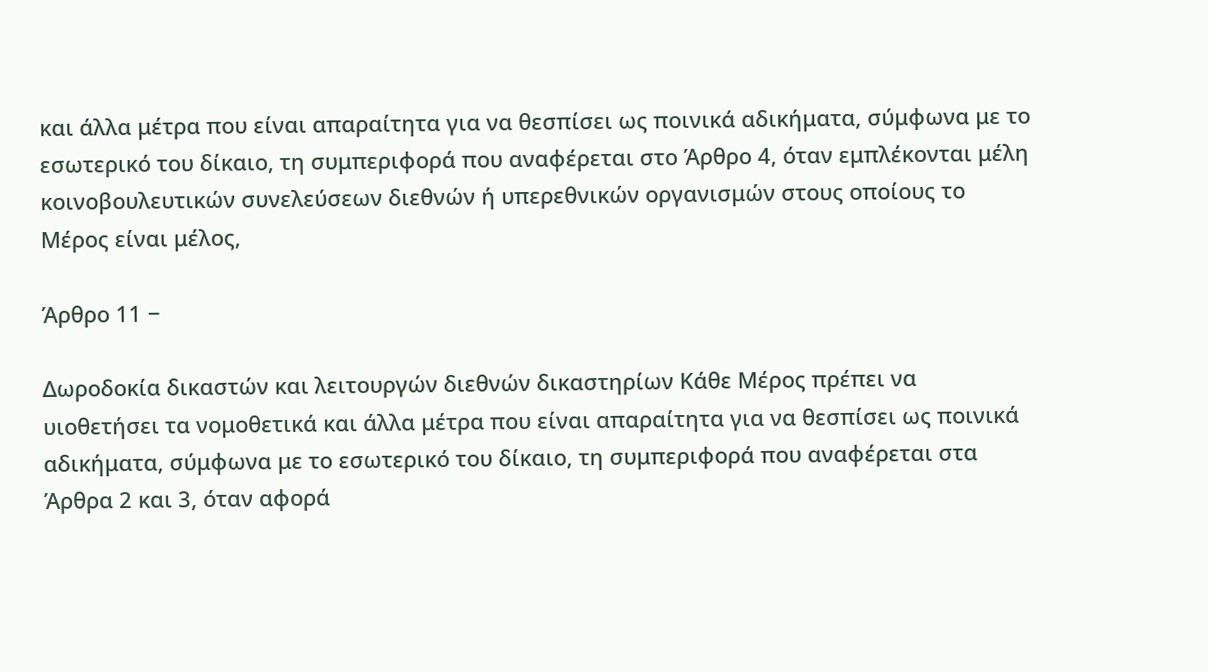και άλλα μέτρα που είναι απαραίτητα για να θεσπίσει ως ποινικά αδικήματα, σύμφωνα με το εσωτερικό του δίκαιο, τη συμπεριφορά που αναφέρεται στο Άρθρο 4, όταν εμπλέκονται μέλη κοινοβουλευτικών συνελεύσεων διεθνών ή υπερεθνικών οργανισμών στους οποίους το Μέρος είναι μέλος,

Άρθρο 11 −

Δωροδοκία δικαστών και λειτουργών διεθνών δικαστηρίων Κάθε Μέρος πρέπει να υιοθετήσει τα νομοθετικά και άλλα μέτρα που είναι απαραίτητα για να θεσπίσει ως ποινικά αδικήματα, σύμφωνα με το εσωτερικό του δίκαιο, τη συμπεριφορά που αναφέρεται στα Άρθρα 2 και 3, όταν αφορά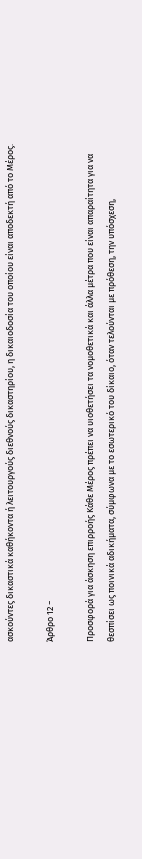ασκούντες δικαστικά καθήκοντα ή λειτουργούς διεθνούς δικαστηρίου, η δικαιοδοσία του οποίου είναι αποδεκτή από το Μέρος.

Άρθρο 12 −

Προσφορά για άσκηση επιρροής Κάθε Μέρος πρέπει να υιοθετήσει τα νομοθετικά και άλλα μέτρα που είναι απαραίτητα για να θεσπίσει ως ποινικά αδικήματα, σύμφωνα με το εσωτερικό του δίκαιο, όταν τελούνται με πρόθεση, την υπόσχεση,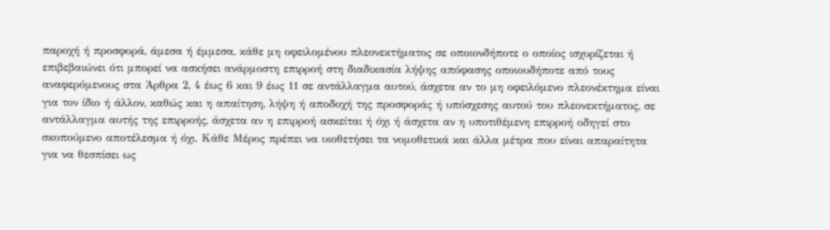παροχή ή προσφορά, άμεσα ή έμμεσα, κάθε μη οφειλομένου πλεονεκτήματος σε οποιονδήποτε ο οποίος ισχυρίζεται ή επιβεβαιώνει ότι μπορεί να ασκήσει ανάρμοστη επιρροή στη διαδικασία λήψης απόφασης οποιουδήποτε από τους αναφερόμενους στα Άρθρα 2, 4 έως 6 και 9 έως 11 σε αντάλλαγμα αυτού, άσχετα αν το μη οφειλόμενο πλεονέκτημα είναι για τον ίδιο ή άλλον, καθώς και η απαίτηση, λήψη ή αποδοχή της προσφοράς ή υπόσχεσης αυτού του πλεονεκτήματος, σε αντάλλαγμα αυτής της επιρροής, άσχετα αν η επιρροή ασκείται ή όχι ή άσχετα αν η υποτιθέμενη επιρροή οδηγεί στο σκοπούμενο αποτέλεσμα ή όχι. Κάθε Μέρος πρέπει να υιοθετήσει τα νομοθετικά και άλλα μέτρα που είναι απαραίτητα για να θεσπίσει ως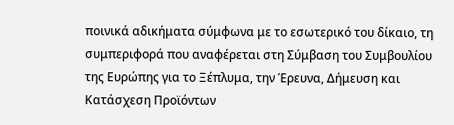ποινικά αδικήματα σύμφωνα με το εσωτερικό του δίκαιο, τη συμπεριφορά που αναφέρεται στη Σύμβαση του Συμβουλίου της Ευρώπης για το Ξέπλυμα, την Έρευνα, Δήμευση και Κατάσχεση Προϊόντων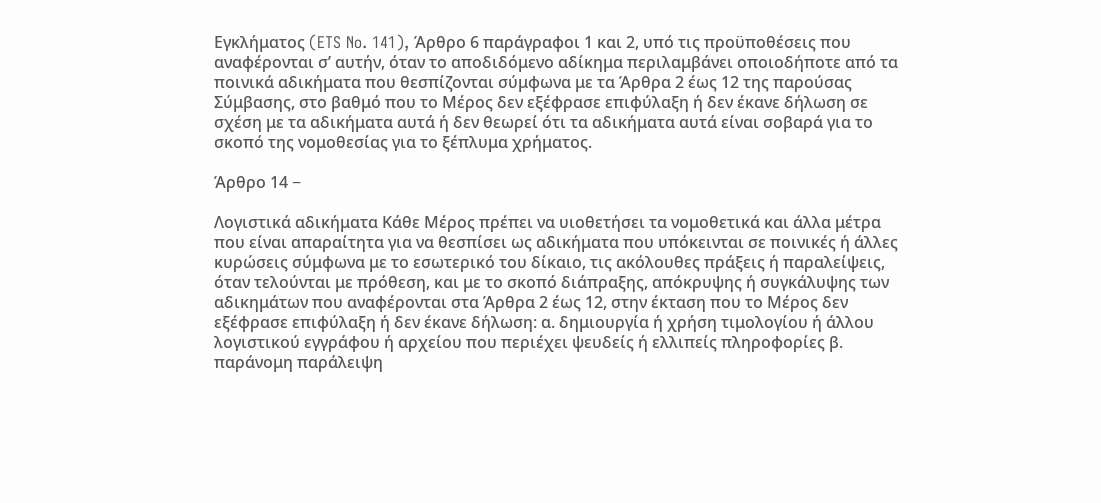Εγκλήματος (ETS No. 141), Άρθρο 6 παράγραφοι 1 και 2, υπό τις προϋποθέσεις που αναφέρονται σ’ αυτήν, όταν το αποδιδόμενο αδίκημα περιλαμβάνει οποιοδήποτε από τα ποινικά αδικήματα που θεσπίζονται σύμφωνα με τα Άρθρα 2 έως 12 της παρούσας Σύμβασης, στο βαθμό που το Μέρος δεν εξέφρασε επιφύλαξη ή δεν έκανε δήλωση σε σχέση με τα αδικήματα αυτά ή δεν θεωρεί ότι τα αδικήματα αυτά είναι σοβαρά για το σκοπό της νομοθεσίας για το ξέπλυμα χρήματος.

Άρθρο 14 −

Λογιστικά αδικήματα Κάθε Μέρος πρέπει να υιοθετήσει τα νομοθετικά και άλλα μέτρα που είναι απαραίτητα για να θεσπίσει ως αδικήματα που υπόκεινται σε ποινικές ή άλλες κυρώσεις σύμφωνα με το εσωτερικό του δίκαιο, τις ακόλουθες πράξεις ή παραλείψεις, όταν τελούνται με πρόθεση, και με το σκοπό διάπραξης, απόκρυψης ή συγκάλυψης των αδικημάτων που αναφέρονται στα Άρθρα 2 έως 12, στην έκταση που το Μέρος δεν εξέφρασε επιφύλαξη ή δεν έκανε δήλωση: α. δημιουργία ή χρήση τιμολογίου ή άλλου λογιστικού εγγράφου ή αρχείου που περιέχει ψευδείς ή ελλιπείς πληροφορίες β. παράνομη παράλειψη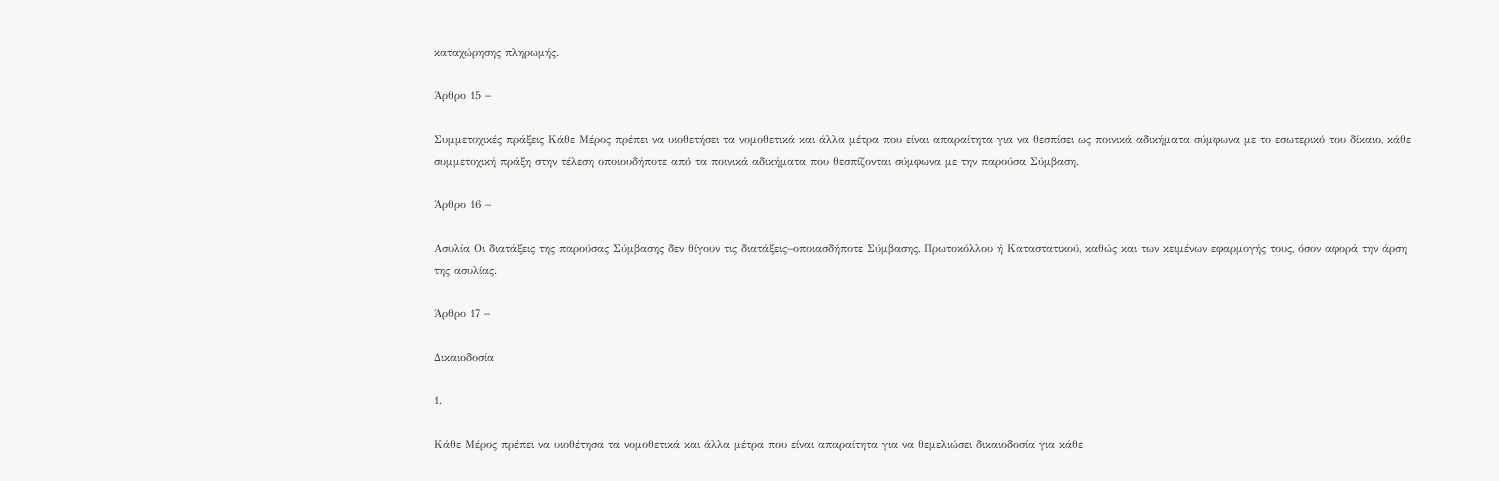καταχώρησης πληρωμής.

Άρθρο 15 −

Συμμετοχικές πράξεις Κάθε Μέρος πρέπει να υιοθετήσει τα νομοθετικά και άλλα μέτρα που είναι απαραίτητα για να θεσπίσει ως ποινικά αδικήματα σύμφωνα με το εσωτερικό του δίκαιο, κάθε συμμετοχική πράξη στην τέλεση οποιουδήποτε από τα ποινικά αδικήματα που θεσπίζονται σύμφωνα με την παρούσα Σύμβαση.

Άρθρο 16 −

Ασυλία Οι διατάξεις της παρούσας Σύμβασης δεν θίγουν τις διατάξεις−οποιασδήποτε Σύμβασης, Πρωτοκόλλου ή Καταστατικού, καθώς και των κειμένων εφαρμογής τους, όσον αφορά την άρση της ασυλίας.

Άρθρο 17 −

Δικαιοδοσία

1.

Κάθε Μέρος πρέπει να υιοθέτησα τα νομοθετικά και άλλα μέτρα που είναι απαραίτητα για να θεμελιώσει δικαιοδοσία για κάθε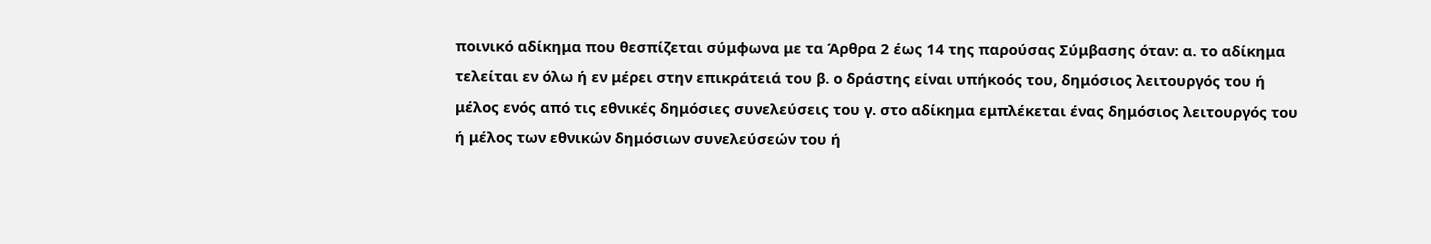ποινικό αδίκημα που θεσπίζεται σύμφωνα με τα Άρθρα 2 έως 14 της παρούσας Σύμβασης όταν: α. το αδίκημα τελείται εν όλω ή εν μέρει στην επικράτειά του β. ο δράστης είναι υπήκοός του, δημόσιος λειτουργός του ή μέλος ενός από τις εθνικές δημόσιες συνελεύσεις του γ. στο αδίκημα εμπλέκεται ένας δημόσιος λειτουργός του ή μέλος των εθνικών δημόσιων συνελεύσεών του ή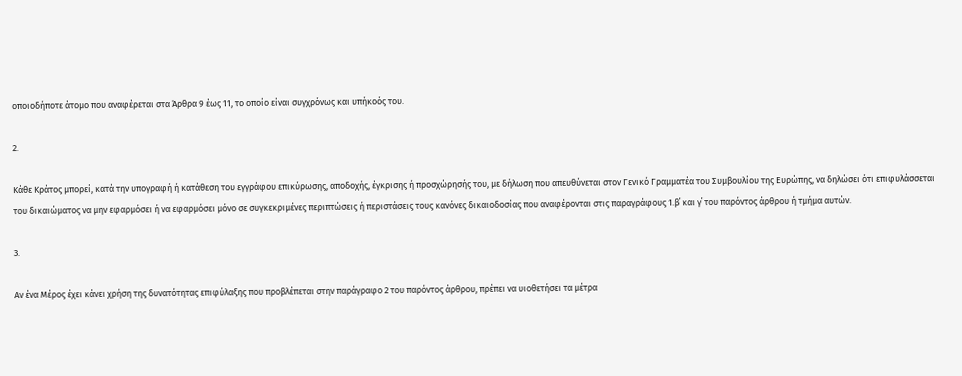οποιοδήποτε άτομο που αναφέρεται στα Άρθρα 9 έως 11, το οποίο είναι συγχρόνως και υπήκοός του.

2.

Κάθε Κράτος μπορεί, κατά την υπογραφή ή κατάθεση του εγγράφου επικύρωσης, αποδοχής, έγκρισης ή προσχώρησής του, με δήλωση που απευθύνεται στον Γενικό Γραμματέα του Συμβουλίου της Ευρώπης, να δηλώσει ότι επιφυλάσσεται του δικαιώματος να μην εφαρμόσει ή να εφαρμόσει μόνο σε συγκεκριμένες περιπτώσεις ή περιστάσεις τους κανόνες δικαιοδοσίας που αναφέρονται στις παραγράφους 1.β΄ και γ΄ του παρόντος άρθρου ή τμήμα αυτών.

3.

Αν ένα Μέρος έχει κάνει χρήση της δυνατότητας επιφύλαξης που προβλέπεται στην παράγραφο 2 του παρόντος άρθρου, πρέπει να υιοθετήσει τα μέτρα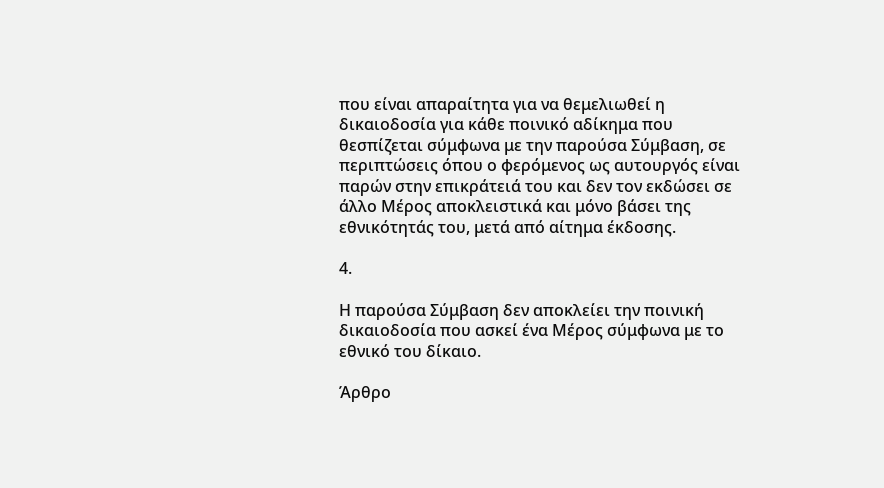που είναι απαραίτητα για να θεμελιωθεί η δικαιοδοσία για κάθε ποινικό αδίκημα που θεσπίζεται σύμφωνα με την παρούσα Σύμβαση, σε περιπτώσεις όπου ο φερόμενος ως αυτουργός είναι παρών στην επικράτειά του και δεν τον εκδώσει σε άλλο Μέρος αποκλειστικά και μόνο βάσει της εθνικότητάς του, μετά από αίτημα έκδοσης.

4.

Η παρούσα Σύμβαση δεν αποκλείει την ποινική δικαιοδοσία που ασκεί ένα Μέρος σύμφωνα με το εθνικό του δίκαιο.

Άρθρο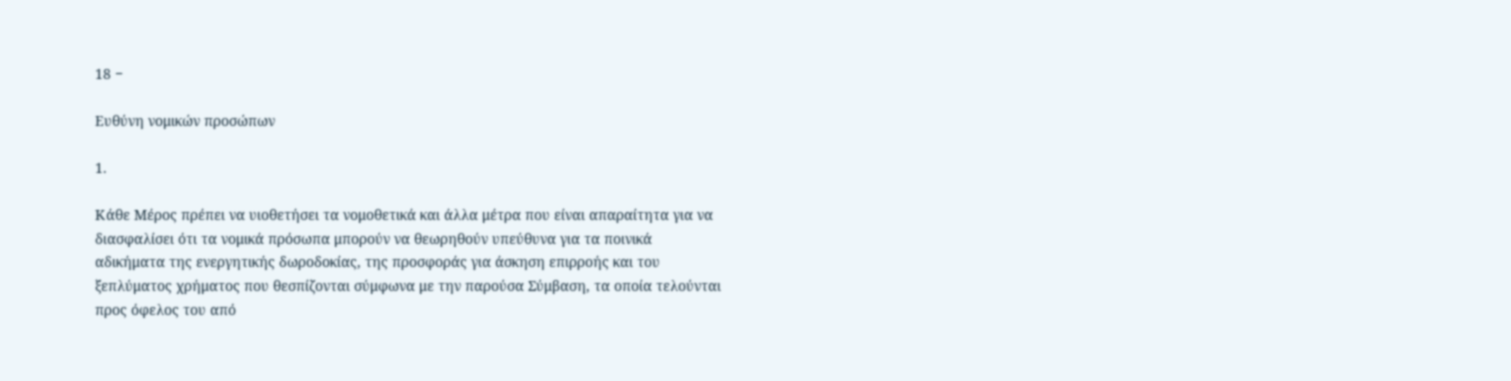18 −

Ευθύνη νομικών προσώπων

1.

Κάθε Μέρος πρέπει να υιοθετήσει τα νομοθετικά και άλλα μέτρα που είναι απαραίτητα για να διασφαλίσει ότι τα νομικά πρόσωπα μπορούν να θεωρηθούν υπεύθυνα για τα ποινικά αδικήματα της ενεργητικής δωροδοκίας, της προσφοράς για άσκηση επιρροής και του ξεπλύματος χρήματος που θεσπίζονται σύμφωνα με την παρούσα Σύμβαση, τα οποία τελούνται προς όφελος του από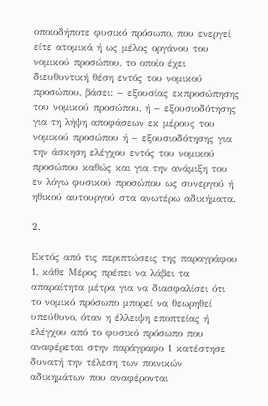οποιοδήποτε φυσικό πρόσωπο, που ενεργεί είτε ατομικά ή ως μέλος οργάνου του νομικού προσώπου, το οποίο έχει διευθυντική θέση εντός του νομικού προσώπου, βάσει: − εξουσίας εκπροσώπησης του νομικού προσώπου, ή − εξουσιοδότησης για τη λήψη αποφάσεων εκ μέρους του νομικού προσώπου ή − εξουσιοδότησης για την άσκηση ελέγχου εντός του νομικού προσώπου καθώς και για την ανάμιξη του εν λόγω φυσικού προσώπου ως συνεργού ή ηθικού αυτουργού στα ανωτέρω αδικήματα.

2.

Εκτός από τις περιπτώσεις της παραγράφου 1, κάθε Μέρος πρέπει να λάβει τα απαραίτητα μέτρα για να διασφαλίσει ότι το νομικό πρόσωπο μπορεί να θεωρηθεί υπεύθυνο, όταν η έλλειψη εποπτείας ή ελέγχου από το φυσικό πρόσωπο που αναφέρεται στην παράγραφο 1 κατέστησε δυνατή την τέλεση των ποινικών αδικημάτων που αναφέρονται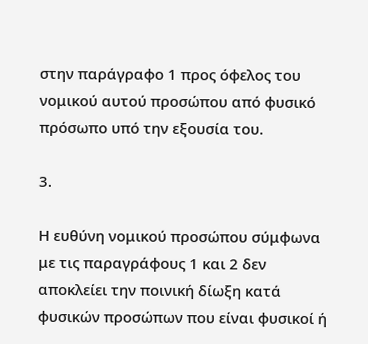στην παράγραφο 1 προς όφελος του νομικού αυτού προσώπου από φυσικό πρόσωπο υπό την εξουσία του.

3.

Η ευθύνη νομικού προσώπου σύμφωνα με τις παραγράφους 1 και 2 δεν αποκλείει την ποινική δίωξη κατά φυσικών προσώπων που είναι φυσικοί ή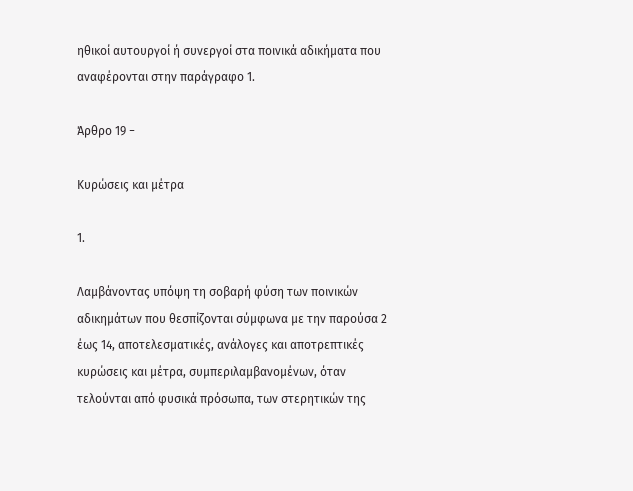ηθικοί αυτουργοί ή συνεργοί στα ποινικά αδικήματα που αναφέρονται στην παράγραφο 1.

Άρθρο 19 −

Κυρώσεις και μέτρα

1.

Λαμβάνοντας υπόψη τη σοβαρή φύση των ποινικών αδικημάτων που θεσπίζονται σύμφωνα με την παρούσα 2 έως 14, αποτελεσματικές, ανάλογες και αποτρεπτικές κυρώσεις και μέτρα, συμπεριλαμβανομένων, όταν τελούνται από φυσικά πρόσωπα, των στερητικών της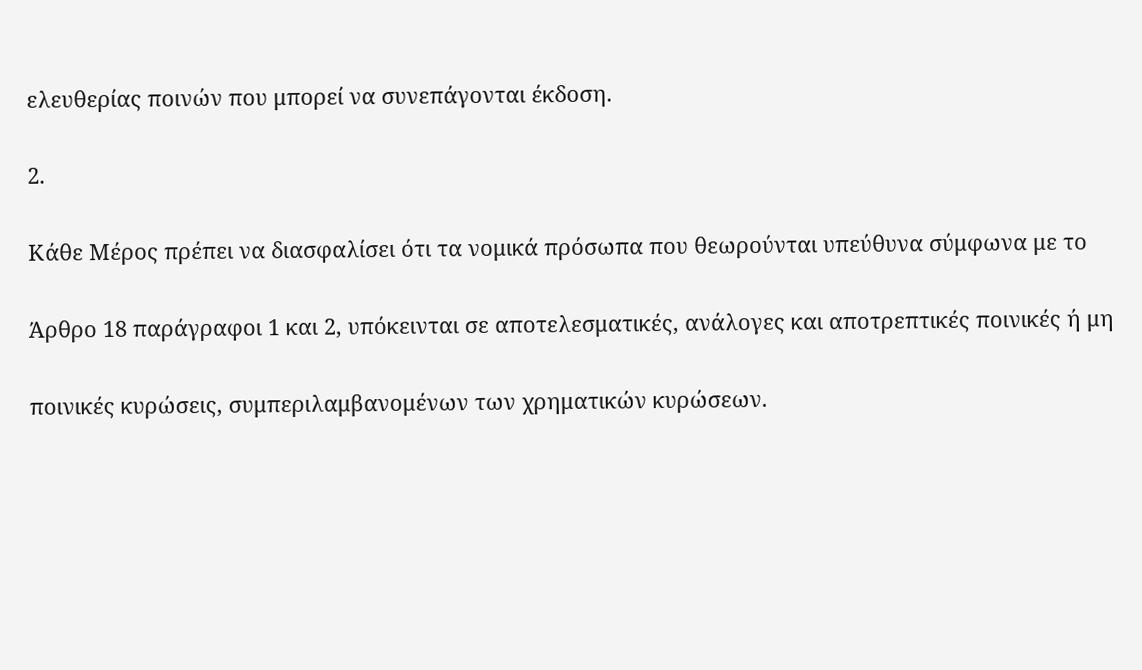ελευθερίας ποινών που μπορεί να συνεπάγονται έκδοση.

2.

Κάθε Μέρος πρέπει να διασφαλίσει ότι τα νομικά πρόσωπα που θεωρούνται υπεύθυνα σύμφωνα με το

Άρθρο 18 παράγραφοι 1 και 2, υπόκεινται σε αποτελεσματικές, ανάλογες και αποτρεπτικές ποινικές ή μη

ποινικές κυρώσεις, συμπεριλαμβανομένων των χρηματικών κυρώσεων.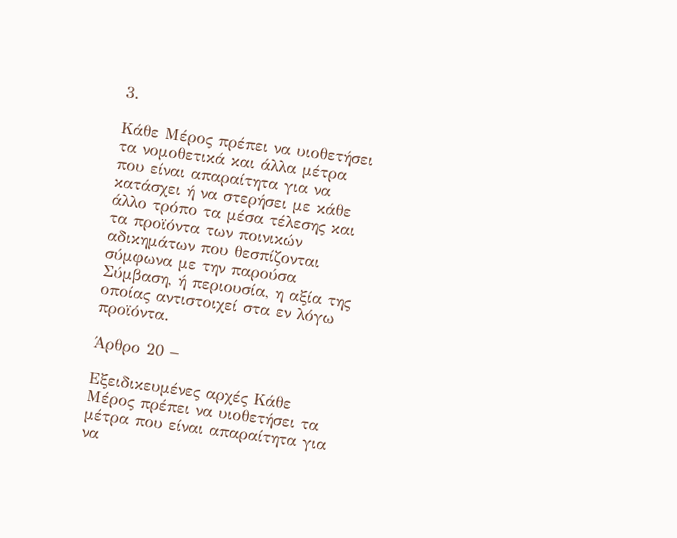3.

Κάθε Μέρος πρέπει να υιοθετήσει τα νομοθετικά και άλλα μέτρα που είναι απαραίτητα για να κατάσχει ή να στερήσει με κάθε άλλο τρόπο τα μέσα τέλεσης και τα προϊόντα των ποινικών αδικημάτων που θεσπίζονται σύμφωνα με την παρούσα Σύμβαση, ή περιουσία, η αξία της οποίας αντιστοιχεί στα εν λόγω προϊόντα.

Άρθρο 20 −

Εξειδικευμένες αρχές Κάθε Μέρος πρέπει να υιοθετήσει τα μέτρα που είναι απαραίτητα για να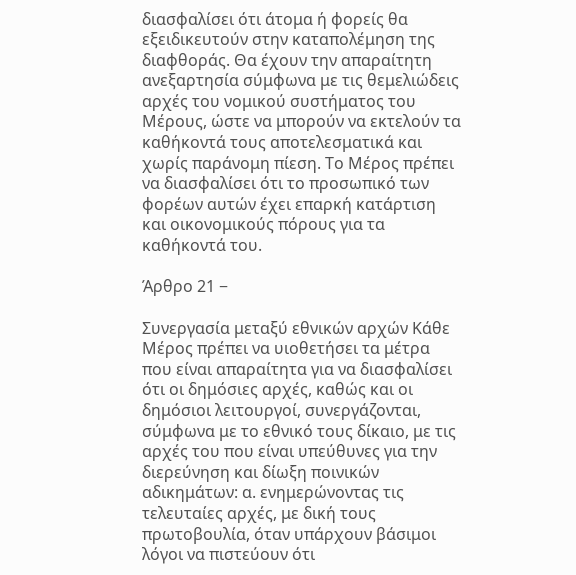διασφαλίσει ότι άτομα ή φορείς θα εξειδικευτούν στην καταπολέμηση της διαφθοράς. Θα έχουν την απαραίτητη ανεξαρτησία σύμφωνα με τις θεμελιώδεις αρχές του νομικού συστήματος του Μέρους, ώστε να μπορούν να εκτελούν τα καθήκοντά τους αποτελεσματικά και χωρίς παράνομη πίεση. Το Μέρος πρέπει να διασφαλίσει ότι το προσωπικό των φορέων αυτών έχει επαρκή κατάρτιση και οικονομικούς πόρους για τα καθήκοντά του.

Άρθρο 21 −

Συνεργασία μεταξύ εθνικών αρχών Κάθε Μέρος πρέπει να υιοθετήσει τα μέτρα που είναι απαραίτητα για να διασφαλίσει ότι οι δημόσιες αρχές, καθώς και οι δημόσιοι λειτουργοί, συνεργάζονται, σύμφωνα με το εθνικό τους δίκαιο, με τις αρχές του που είναι υπεύθυνες για την διερεύνηση και δίωξη ποινικών αδικημάτων: α. ενημερώνοντας τις τελευταίες αρχές, με δική τους πρωτοβουλία, όταν υπάρχουν βάσιμοι λόγοι να πιστεύουν ότι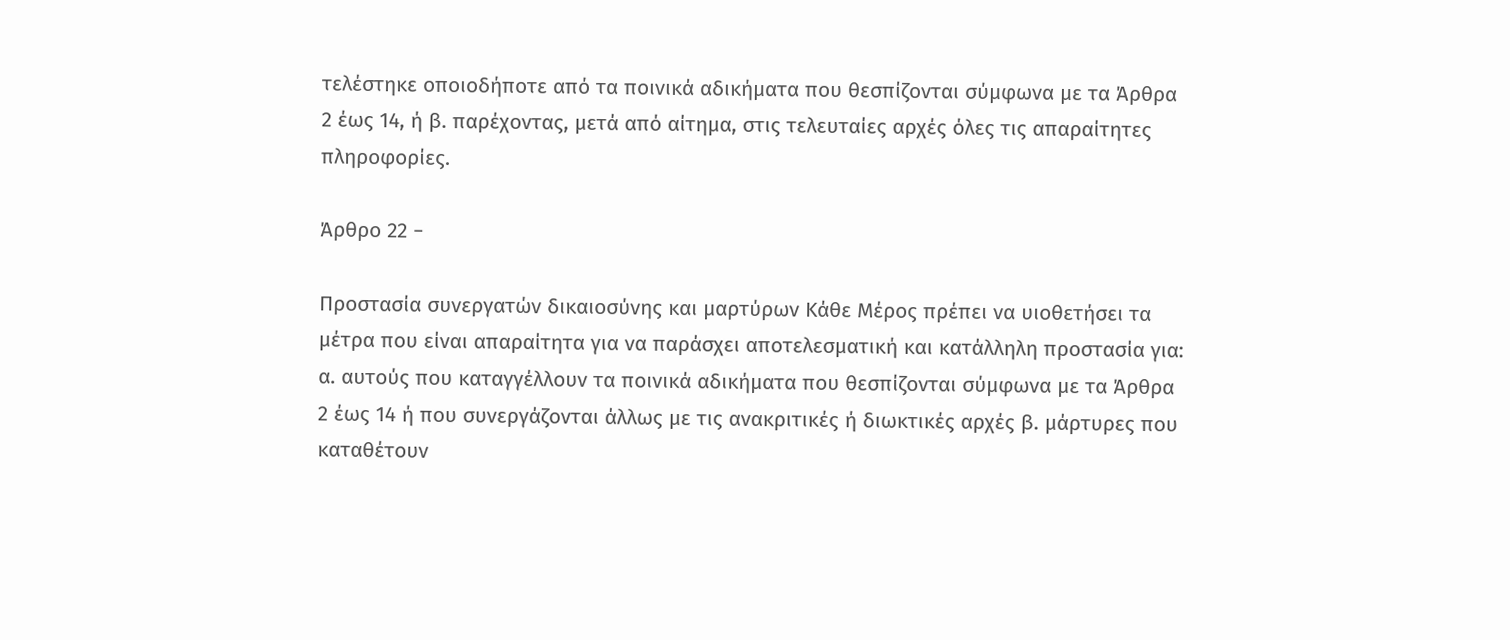τελέστηκε οποιοδήποτε από τα ποινικά αδικήματα που θεσπίζονται σύμφωνα με τα Άρθρα 2 έως 14, ή β. παρέχοντας, μετά από αίτημα, στις τελευταίες αρχές όλες τις απαραίτητες πληροφορίες.

Άρθρο 22 −

Προστασία συνεργατών δικαιοσύνης και μαρτύρων Κάθε Μέρος πρέπει να υιοθετήσει τα μέτρα που είναι απαραίτητα για να παράσχει αποτελεσματική και κατάλληλη προστασία για: α. αυτούς που καταγγέλλουν τα ποινικά αδικήματα που θεσπίζονται σύμφωνα με τα Άρθρα 2 έως 14 ή που συνεργάζονται άλλως με τις ανακριτικές ή διωκτικές αρχές β. μάρτυρες που καταθέτουν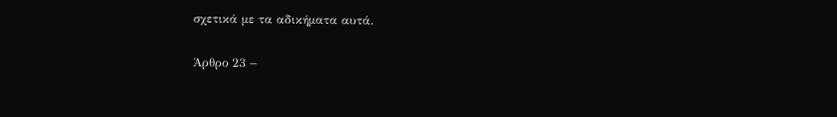σχετικά με τα αδικήματα αυτά.

Άρθρο 23 −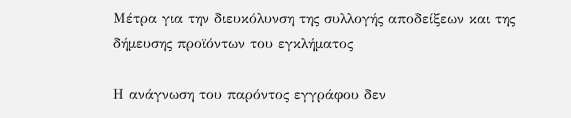Μέτρα για την διευκόλυνση της συλλογής αποδείξεων και της δήμευσης προϊόντων του εγκλήματος

Η ανάγνωση του παρόντος εγγράφου δεν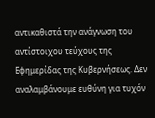αντικαθιστά την ανάγνωση του αντίστοιχου τεύχους της Εφημερίδας της Κυβερνήσεως. Δεν αναλαμβάνουμε ευθύνη για τυχόν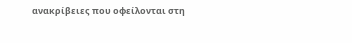ανακρίβειες που οφείλονται στη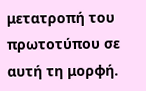μετατροπή του πρωτοτύπου σε αυτή τη μορφή.